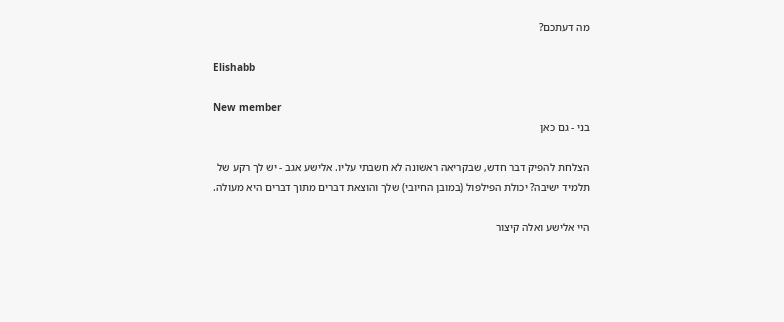מה דעתכם?

Elishabb

New member
בני - גם כאן

הצלחת להפיק דבר חדש, שבקריאה ראשונה לא חשבתי עליו. אלישע אגב - יש לך רקע של תלמיד ישיבה? יכולת הפילפול (במובן החיובי) שלך והוצאת דברים מתוך דברים היא מעולה.

היי אלישע ואלה קיצור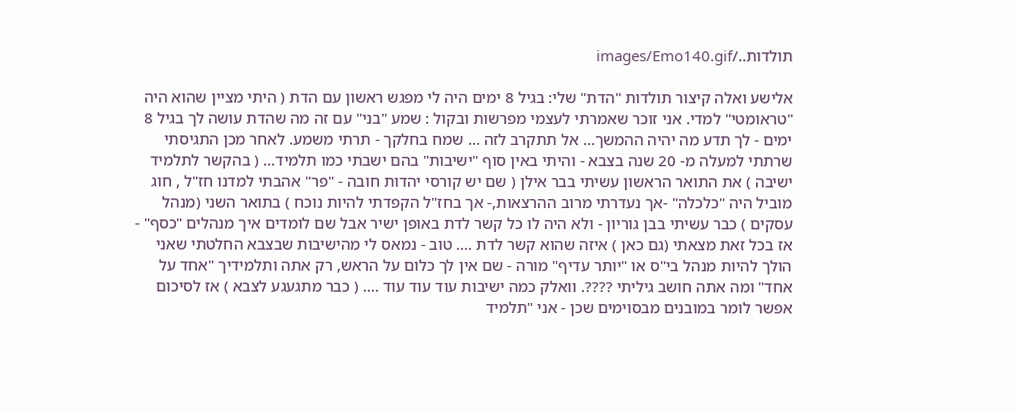תולדות../images/Emo140.gif

אלישע ואלה קיצור תולדות "הדת" שלי: בגיל 8 ימים היה לי מפגש ראשון עם הדת ( היתי מציין שהוא היה "טראומטי" למדי. אני זוכר שאמרתי לעצמי מפרשות ובקול : שמע "בני" עם זה מה שהדת עושה לך בגיל 8 ימים - לך תדע מה יהיה ההמשך... אל תתקרב לזה ... שמח בחלקך - תרתי משמע. לאחר מכן התגיסתי שרתתי למעלה מ- 20 שנה בצבא - והיתי באין סוף "ישיבות" בהם ישבתי כמו תלמיד... ( בהקשר לתלמיד ישיבה ) את התואר הראשון עשיתי בבר אילן ( שם יש קורסי יהדות חובה - "פר" אהבתי למדנו חז"ל , חוג מוביל היה "כלכלה" -אך נעדרתי מרוב ההרצאות,- אך בחז"ל הקפדתי להיות נוכח ) בתואר השני (מנהל עסקים ) כבר עשיתי בבן גוריון - ולא היה לו כל קשר לדת באופן ישיר אבל שם לומדים איך מנהלים "כסף" - אז בכל זאת מצאתי (גם כאן ) איזה שהוא קשר לדת .... טוב - נמאס לי מהישיבות שבצבא החלטתי שאני הולך להיות מנהל בי"ס או "יותר עדיף" מורה - שם אין לך כלום על הראש, רק אתה ותלמידיך "אחד על אחד" ומה אתה חושב גיליתי ????. וואלק כמה ישיבות עוד עוד עוד .... ( כבר מתגעגע לצבא ) אז לסיכום אפשר לומר במובנים מבסוימים שכן - אני "תלמיד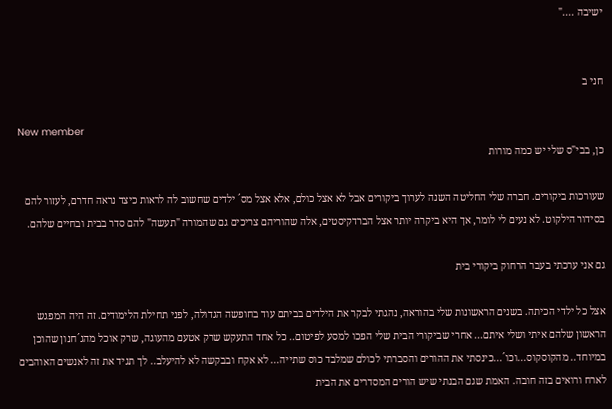ישיבה ...."


חני ב

New member
כן, בבי"ס שלי יש כמה מורות

שעורכות ביקורים. חברה שלי החליטה השנה לערוך ביקורים אבל לא אצל כולם, אלא אצל מס´ ילדים שחשוב לה לראות כיצד נראה חדרם, לעזור להם בסידור הילקוט. לא נעים לי לומר, אך היא ביקרה יותר אצל הברדקיסטים, אלה שהוריהם צריכים גם שהמורה "תעשה" להם סדר בבית ובחיים שלהם.

גם אני ערכתי בעבר הרחוק ביקורי בית

אצל כל ילדי הכיתה. בשנים הראשונות שלי בהוראה, נהגתי לבקר את הילדים בביתם עוד בחופשה הגדולה, לפני תחילת הלימודים. זה היה המפגש הראשון שלהם איתי ושלי איתם... אחרי שביקורי הבית שלי הפכו למסע לפיטום.. כל אחד התעקש שרק אטעם מהעוגה, שרק אוכל מהג´חנון שהוכן במיוחד.. מהקוסקוס...וכו´...כינסתי את ההורים והסברתי לכולם שמלבד כוס שתייה... לא אקח ובבקשה לא להיעלב.. לך תגיד את זה לאנשים האוהבים לארח ורואים בזה חובה. האמת שגם הבנתי שיש הורים המסדרים את הבית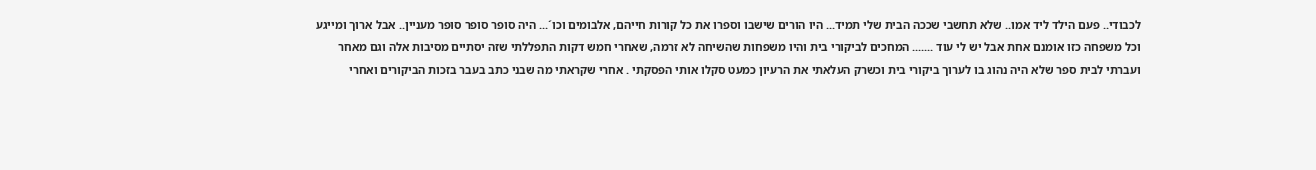לכבודי.. פעם הילד ליד אמו.. שלא תחשבי שככה הבית שלי תמיד... היו הורים שישבו וספרו את כל קורות חייהם, אלבומים וכו´... היה סופר סופר סופר מעניין.. אבל ארוך ומייגע וכל משפחה כזו אומנם אחת אבל יש לי עוד ....... המחכים לביקורי בית והיו משפחות שהשיחה לא זרמה, שאחרי חמש דקות התפללתי שזה יסתיים מסיבות אלה וגם מאחר ועברתי לבית ספר שלא היה נהוג בו לערוך ביקורי בית וכשרק העלאתי את הרעיון כמעט סקלו אותי הפסקתי . אחרי שקראתי מה שבני כתב בעבר בזכות הביקורים ואחרי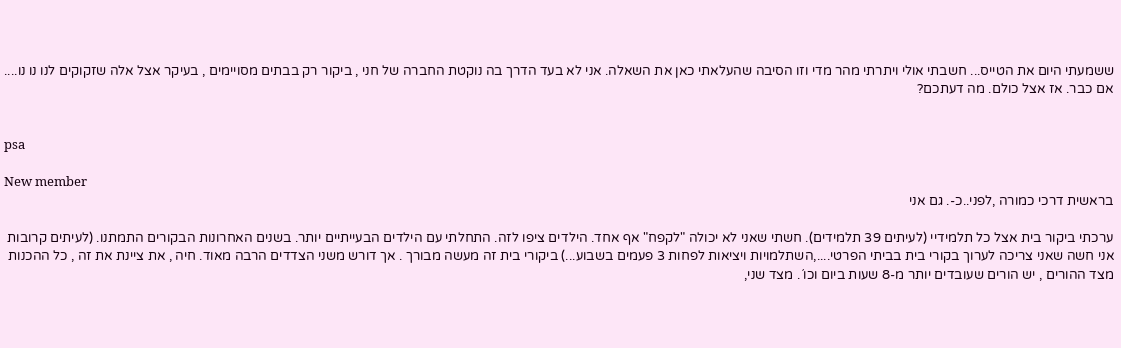ששמעתי היום את הטייס... חשבתי אולי ויתרתי מהר מדי וזו הסיבה שהעלאתי כאן את השאלה. אני לא בעד הדרך בה נוקטת החברה של חני , ביקור רק בבתים מסויימים , בעיקר אצל אלה שזקוקים לנו נו נו.... אם כבר. אז אצל כולם. מה דעתכם?


psa

New member
בראשית דרכי כמורה ,לפני..כ-. גם אני

ערכתי ביקור בית אצל כל תלמידיי (לעיתים 39 תלמידים). חשתי שאני לא יכולה "לקפח" אף אחד. הילדים ציפו לזה. התחלתי עם הילדים הבעייתיים יותר. בשנים האחרונות הבקורים התמתנו. (לעיתים קרובות אני חשה שאני צריכה לערוך בקורי בית בביתי הפרטי....,השתלמויות ויציאות לפחות 3 פעמים בשבוע...) ביקורי בית זה מעשה מבורך . אך דורש משני הצדדים הרבה מאוד. חיה , את ציינת את זה , כל ההכנות מצד ההורים , יש הורים שעובדים יותר מ-8 שעות ביום וכו´. מצד שני,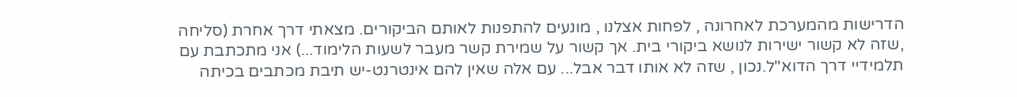הדרישות מהמערכת לאחרונה , לפחות אצלנו , מונעים להתפנות לאותם הביקורים. מצאתי דרך אחרת (סליחה ,שזה לא קשור ישירות לנושא ביקורי בית. אך קשור על שמירת קשר מעבר לשעות הלימוד...) אני מתכתבת עם תלמידיי דרך הדוא"ל.נכון , שזה לא אותו דבר אבל... עם אלה שאין להם אינטרנט-יש תיבת מכתבים בכיתה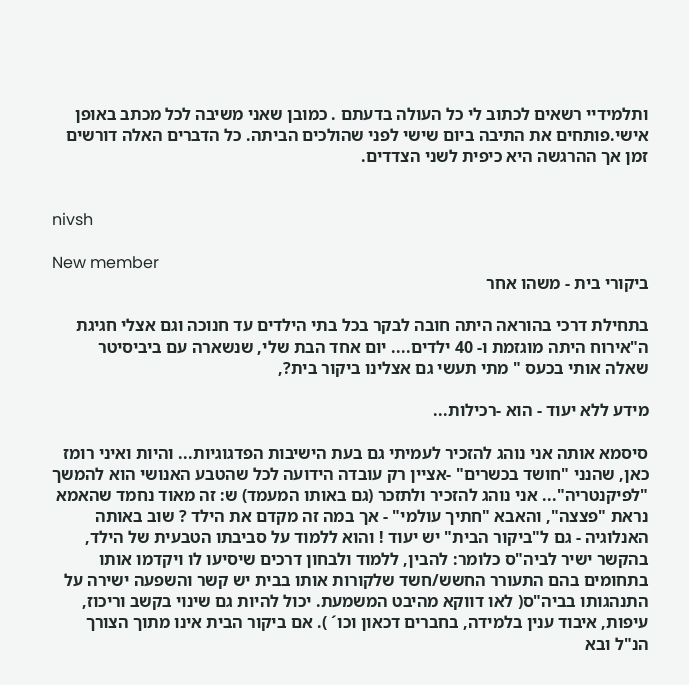ותלמידיי רשאים לכתוב לי כל העולה בדעתם . כמובן שאני משיבה לכל מכתב באופן אישי.פותחים את התיבה ביום שישי לפני שהולכים הביתה. כל הדברים האלה דורשים זמן אך ההרגשה היא כיפית לשני הצדדים.


nivsh

New member
ביקורי בית - משהו אחר

בתחילת דרכי בהוראה היתה חובה לבקר בכל בתי הילדים עד חנוכה וגם אצלי חגיגת ה"אירוח היתה מוגזמת ו- 40 ילדים.... יום אחד הבת שלי, שנשארה עם ביביסיטר שאלה אותי בכעס " מתי תעשי גם אצלינו ביקור בית?,

מידע ללא יעוד - הוא -רכילות...

סיסמא אותה אני נוהג להזכיר לעמיתי גם בעת הישיבות הפדגוגיות... והיות ואיני רומז כאן, שהנני "חושד בכשרים" -אציין רק עובדה הידועה לכל שהטבע האנושי הוא להמשך "לפיקנטריה"... אני נוהג להזכיר ולתזכר (גם באותו המעמד) ש: זה מאוד נחמד שהאמא נראת "פצצה", והאבא "חתיך עולמי" - אך במה זה מקדם את הילד ? שוב באותה האנלוגיה - גם ל"ביקור הבית" יש יעוד ! והוא ללמוד על סביבתו הטבעית של הילד, בהקשר ישיר לביה"ס כלומר: להבין, ללמוד ולבחון דרכים שיסיעו לו ויקדמו אותו בתחומים בהם התעורר החשש/חשד שלקורות אותו בבית יש קשר והשפעה ישירה על התנהגותו בביה"ס( לאו דווקא מהיבט המשמעת. יכול להיות גם שינוי בקשב וריכוז, עיפות, איבוד ענין בלמידה, בחברים דכאון וכו´ ). אם ביקור הבית אינו מתוך הצורך הנ"ל ובא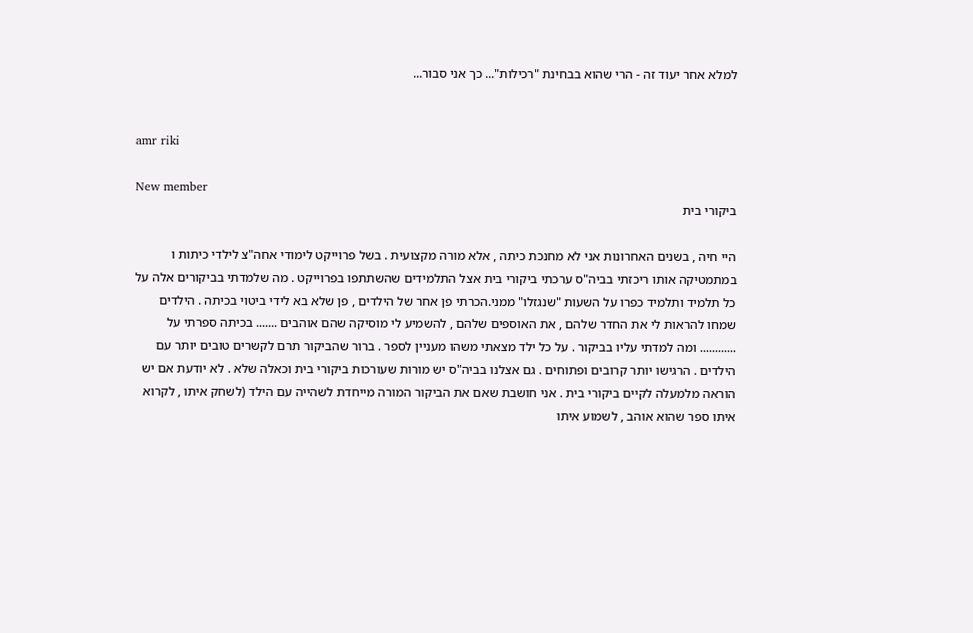למלא אחר יעוד זה - הרי שהוא בבחינת "רכילות"... כך אני סבור...


amr riki

New member
ביקורי בית

היי חיה , בשנים האחרונות אני לא מחנכת כיתה , אלא מורה מקצועית . בשל פרוייקט לימודי אחה"צ לילדי כיתות ו במתמטיקה אותו ריכזתי בביה"ס ערכתי ביקורי בית אצל התלמידים שהשתתפו בפרוייקט . מה שלמדתי בביקורים אלה על כל תלמיד ותלמיד כפרו על השעות "שנגזלו" ממני.הכרתי פן אחר של הילדים , פן שלא בא לידי ביטוי בכיתה . הילדים שמחו להראות לי את החדר שלהם , את האוספים שלהם , להשמיע לי מוסיקה שהם אוהבים ....... בכיתה ספרתי על ............ ומה למדתי עליו בביקור . על כל ילד מצאתי משהו מעניין לספר . ברור שהביקור תרם לקשרים טובים יותר עם הילדים . הרגישו יותר קרובים ופתוחים . גם אצלנו בביה"ס יש מורות שעורכות ביקורי בית וכאלה שלא . לא יודעת אם יש הוראה מלמעלה לקיים ביקורי בית . אני חושבת שאם את הביקור המורה מייחדת לשהייה עם הילד (לשחק איתו , לקרוא איתו ספר שהוא אוהב , לשמוע איתו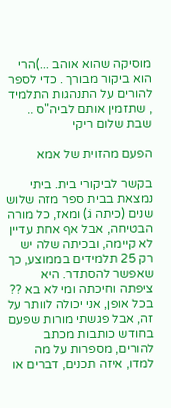מוסיקה שהוא אוהב ...)הרי הוא ביקור מבורך . כדי לספר להורים על התנהגות התלמיד , שתזמין אותם לביה"ס .. שבת שלום ריקי

הפעם מהזוית של אמא

בקשר לביקורי בית. ביתי נמצאת בבית ספר מזה שלוש שנים (כיתה גׂ) ומאז, כל מורה הבטיחה, אבל אף אחת עדיין לא קיימה, ובכיתה שלה יש רק 25 תלמידים בממוצע, כך שאפשר להסתדר. היא ציפתה וחיכתה ומי לא בא ?? בכל אופן, אני יכולה לוותר על זה, אבל פגשתי מורות שפעם בחודש כותבות מכתב להורים, מספרות על מה למדו, איזה תכנים, דברים או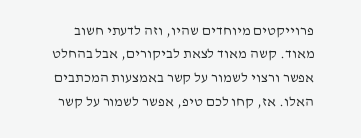פרוייקטים מיוחדים שהיו, וזה לדעתי חשוב מאוד. קשה מאוד לצאת לביקורים, אבל בהחלט אפשר ורצוי לשמור על קשר באמצעות המכתבים האלו. אז, קחו לכם טיפ, אפשר לשמור על קשר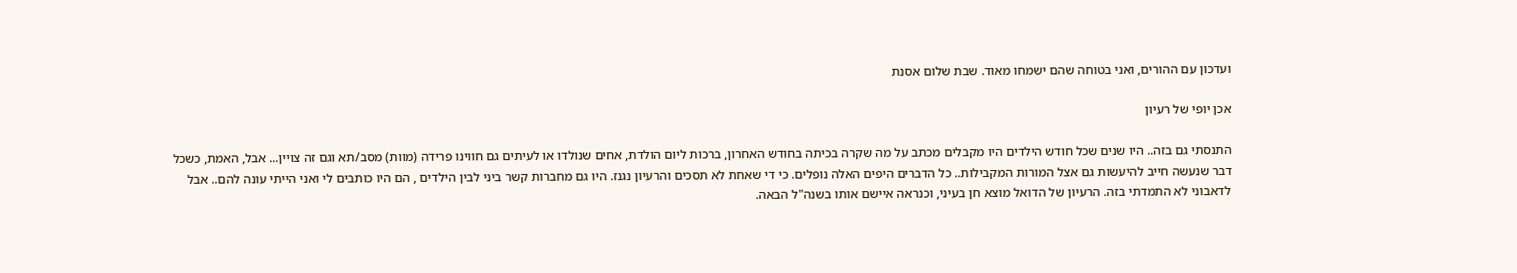ועדכון עם ההורים, ואני בטוחה שהם ישמחו מאוד. שבת שלום אסנת

אכן יופי של רעיון

התנסתי גם בזה.. היו שנים שכל חודש הילדים היו מקבלים מכתב על מה שקרה בכיתה בחודש האחרון, ברכות ליום הולדת, אחים שנולדו או לעיתים גם חווינו פרידה (מוות) מסב/תא וגם זה צויין... אבל, האמת, כשכל דבר שנעשה חייב להיעשות גם אצל המורות המקבילות.. כל הדברים היפים האלה נופלים. כי די שאחת לא תסכים והרעיון נגנז. היו גם מחברות קשר ביני לבין הילדים , הם היו כותבים לי ואני הייתי עונה להם.. אבל לדאבוני לא התמדתי בזה. הרעיון של הדואל מוצא חן בעיני, וכנראה איישם אותו בשנה"ל הבאה.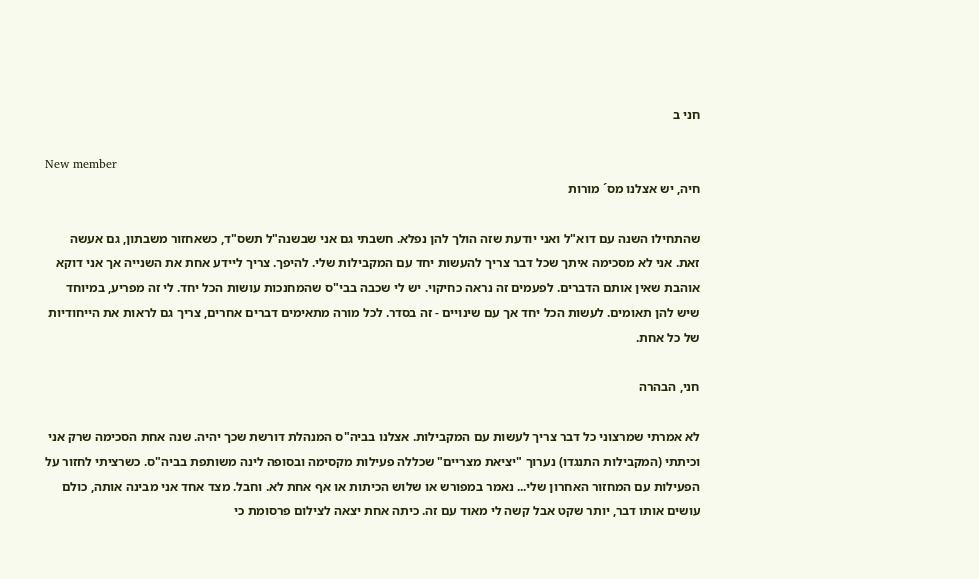חני ב

New member
חיה, יש אצלנו מס´ מורות

שהתחילו השנה עם דוא"ל ואני יודעת שזה הולך להן נפלא. חשבתי גם אני שבשנה"ל תשס"ד, כשאחזור משבתון, גם אעשה זאת. אני לא מסכימה איתך שכל דבר צריך להעשות יחד עם המקבילות שלי. להיפך. צריך ליידע אחת את השנייה אך אני דוקא אוהבת שאין אותם הדברים. לפעמים זה נראה כחיקוי. יש לי שכבה בבי"ס שהמחנכות עושות הכל יחד. לי זה מפריע, במיוחד שיש להן תאומים. לעשות הכל יחד אך עם שינויים - זה בסדר. לכל מורה מתאימים דברים אחרים, צריך גם לראות את הייחודיות של כל אחת.

חני, הבהרה

לא אמרתי שמרצוני כל דבר צריך לעשות עם המקבילות. אצלנו בביה"ס המנהלת דורשת שכך יהיה. שנה אחת הסכימה שרק אני וכיתתי (המקבילות התנגדו) נערוך "יציאת מצריים" שכללה פעילות מקסימה ובסופה לינה משותפת בביה"ס. כשרציתי לחזור על הפעילות עם המחזור האחרון שלי... נאמר במפורש או שלוש הכיתות או אף אחת לא. וחבל. מצד אחד אני מבינה אותה, כולם עושים אותו דבר, יותר שקט אבל קשה לי מאוד עם זה. כיתה אחת יצאה לצילום פרסומת כי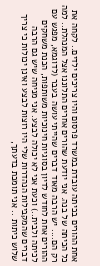אחת ההורים בכיתה עובדת במשרד פרסום והיו צריכים ילדים.. לקחה את כל הכיתה של בנה. אני יודעת שהורים אחרים התלוננו אצל המנהלת.. למה רק הם.... יש הרבה מאוד דברים שהייתי עושה בעבר (לדוגמא, מפגש עם ההורים אחת לחודש לדיון בסוגיות חינוכיות משותפות, הכנת משחקים לכיתה ולבית..) וכעת אני לא יכולה לבצע. אני מניחה שיש גם הרבה דברים שהמקבילות הנהדרות שלי היו רוצות לבצע ואינן יכולות כי צריך שלוש כיתות .. אני תומכת בדעתך,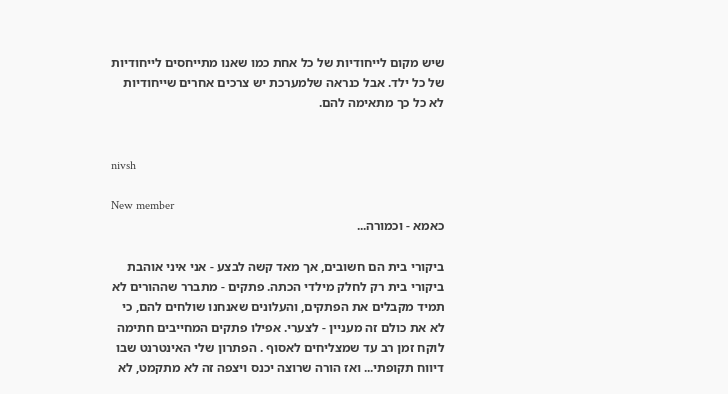שיש מקום לייחודיות של כל אחת כמו שאנו מתייחסים לייחודיות של כל ילד. אבל כנראה שלמערכת יש צרכים אחרים שייחודיות לא כל כך מתאימה להם.


nivsh

New member
כאמא - וכמורה...

ביקורי בית הם חשובים, אך מאד קשה לבצע - אני איני אוהבת ביקורי בית רק לחלק מילדי הכתה. פתקים - מתברר שההורים לא תמיד מקבלים את הפתקים, והעלונים שאנחנו שולחים להם, כי לא את כולם זה מעניין - לצערי. אפילו פתקים המחייבים חתימה לוקח זמן רב עד שמצליחים לאסוף . הפתרון שלי האינטרנט שבו דיווח תקופתי... ואז הורה שרוצה יכנס ויצפה זה לא מתקמט, לא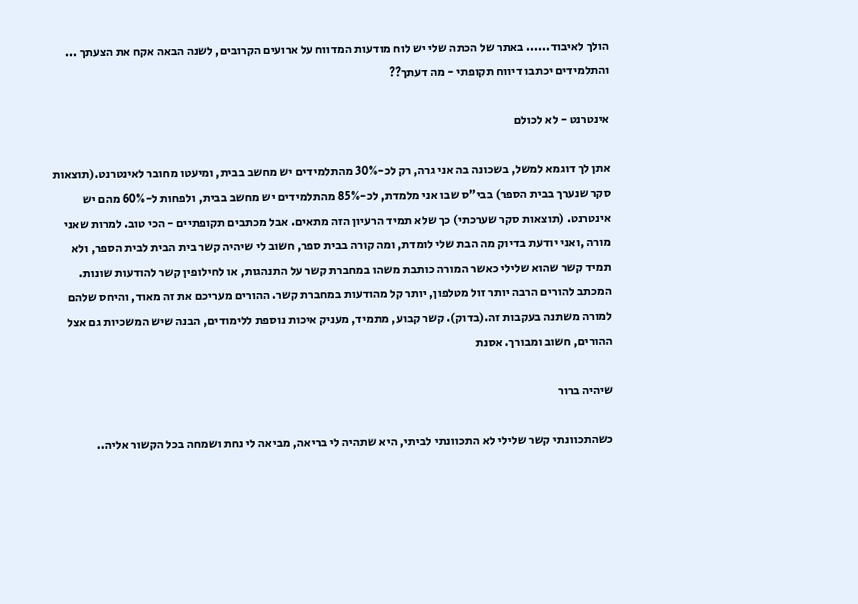הולך לאיבוד...... באתר של הכתה שלי יש לוח מודעות המדווח על ארועים הקרובים, לשנה הבאה אקח את הצעתך ... והתלמידים יכתבו דיווח תקופתי - מה דעתך??

אינטרנט - לא לכולם

אתן לך דוגמא למשל, בשכונה בה אני גרה, רק לכ-30% מהתלמידים יש מחשב בבית, ומיעטו מחובר לאינטרנט.(תוצאות סקר שנערך בבית הספר) בבי"ס שבו אני מלמדת, לכ-85% מהתלמידים יש מחשב בבית, ולפחות ל-60% מהם יש אינטרנט. (תוצאות סקר שערכתי) כך שלא תמיד הרעיון הזה מתאים. אבל מכתבים תקופתיים - הכי טוב. למרות שאני מורה ,ואני יודעת בדיוק מה הבת שלי לומדת, ומה קורה בבית ספר, חשוב לי שיהיה קשר בית הבית לבית הספר, ולא תמיד קשר שהוא שלילי כאשר המורה כותבת משהו במחברת קשר על התנהגות, או לחילופין קשר להודעות שונות. המכתב להורים הרבה יותר זול מטלפון, יותר קל מהודעות במחברת קשר. ההורים מעריכם את זה מאוד, והיחס שלהם למורה משתנה בעקבות זה.(בדוק). קשר קבוע, מתמיד, מעניק איכות נוספת ללימודים, הבנה שיש המשכיות גם אצל ההורים, חשוב ומבורך. אסנת

שיהיה ברור

כשהתכוונתי קשר שלילי לא התכוונתי לביתי, היא שתהיה לי בריאה, מביאה לי נחת ושמחה בכל הקשור אליה..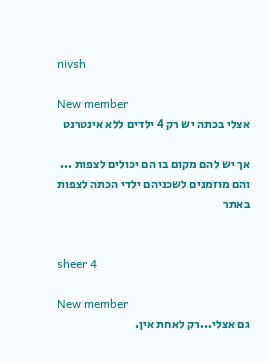nivsh

New member
אצלי בכתה יש רק 4 ילדים ללא אינטרנט

אך יש להם מקום בו הם יכולים לצפות ... והם מוזמנים לשכניהם ילדי הכתה לצפות באתר


sheer 4

New member
גם אצלי...רק לאחת אין.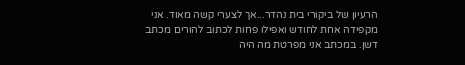הרעיון של ביקורי בית נהדר...אך לצערי קשה מאוד. אני מקפידה אחת לחודש ואפילו פחות לכתוב להורים מכתב דשן. במכתב אני מפרטת מה היה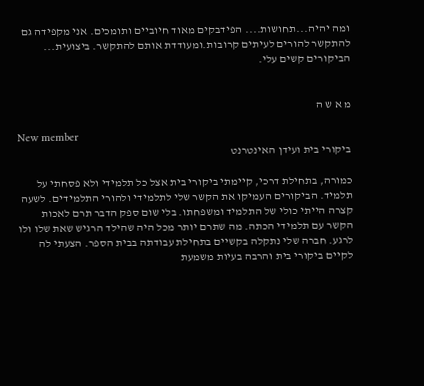ומה יהיה...תחושות.... הפידבקים מאוד חיוביים ותומכים. אני מקפידה גם להתקשר להורים לעיתים קרובות.ומעודדת אותם להתקשר. ביצועית... הביקורים קשים עלי.


מ א ש ה

New member
ביקורי בית ועידן האינטרנט

כמורה, בתחילת דרכי, קיימתי ביקורי בית אצל כל תלמידי ולא פסחתי על תלמיד. הביקורים העמיקו את הקשר שלי לתלמידי ולהורי התלמידים. לשעה קצרה הייתי כולי של התלמיד ומשפחתו. בלי שום ספק הדבר תרם לאכות הקשר עם תלמידי הכתה. מה שתרם יותר מכל היה שהילד הרגיש שאת שלו ולו לרגע. חברה שלי נתקלה בקשיים בתחילת עבודתה בבית הספר. הצעתי לה לקיים ביקורי בית והרבה בעיות משמעת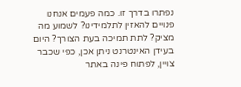נפתרו בדרך זו. כמה פעמים אנחנו פנויים להאזין לתלמידינו? לשמוע מה מציק? לתת תמיכה בעת הצורך? היום בעידן האינטרנט ניתן אכן, כפי שכבר צויין, לפתוח פינה באתר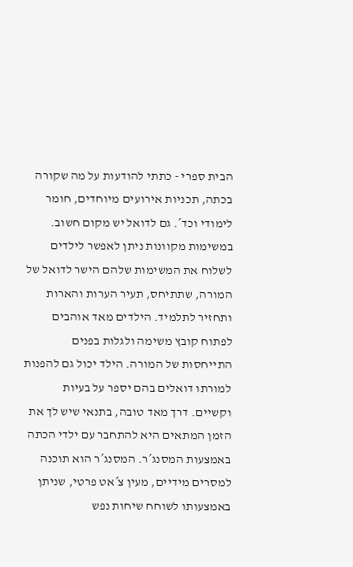הבית ספרי - כתתי להודעות על מה שקורה בכתה, תכניות אירועים מיוחדים, חומר לימודי וכד´. גם לדואל יש מקום חשוב. במשימות מקוונות ניתן לאפשר לילדים לשלוח את המשימות שלהם הישר לדואל של המורה, שתתיחס, תעיר הערות והארות ותחזיר לתלמיד. הילדים מאד אוהבים לפתוח קובץ משימה ולגלות בפנים התייחסות של המורה. הילד יכול גם להפנות למורתו דואלים בהם יספר על בעיות וקשיים. דרך מאד טובה, בתנאי שיש לך את הזמן המתאים היא להתחבר עם ילדי הכתה באמצעות המסנג´ר. המסנג´ר הוא תוכנה למסרים מידיים, מעין צ´אט פרטי, שניתן באמצעותו לשוחח שיחות נפש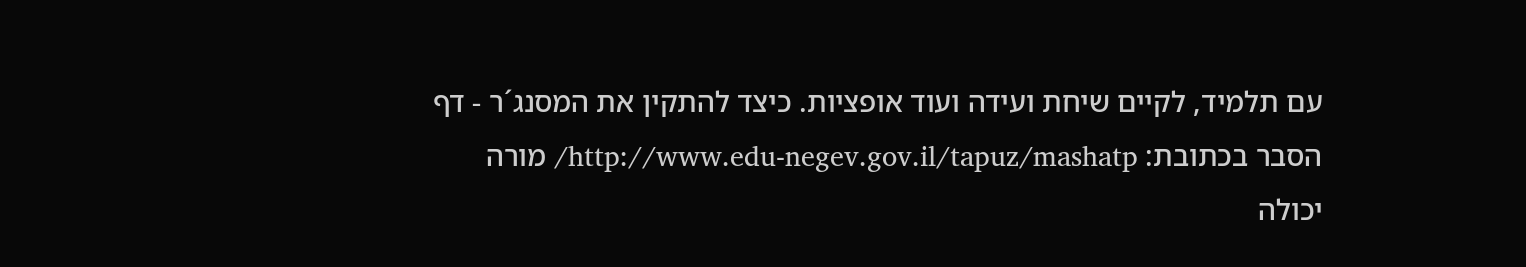עם תלמיד, לקיים שיחת ועידה ועוד אופציות. כיצד להתקין את המסנג´ר - דף הסבר בכתובת: http://www.edu-negev.gov.il/tapuz/mashatp/ מורה יכולה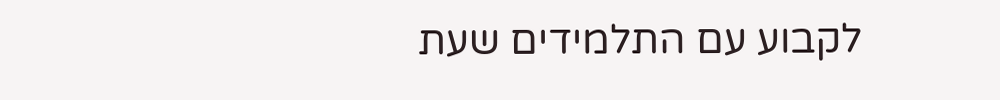לקבוע עם התלמידים שעת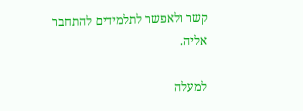קשר ולאפשר לתלמידים להתחבר אליה.

למעלה